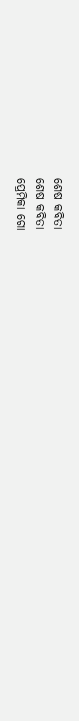ଶେଷ କବିତା
ଶେଷ କବିତା
ପ୍ରେମିକା ଗୋ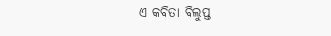ଏ କବିତା ବିଲୁପ୍ତ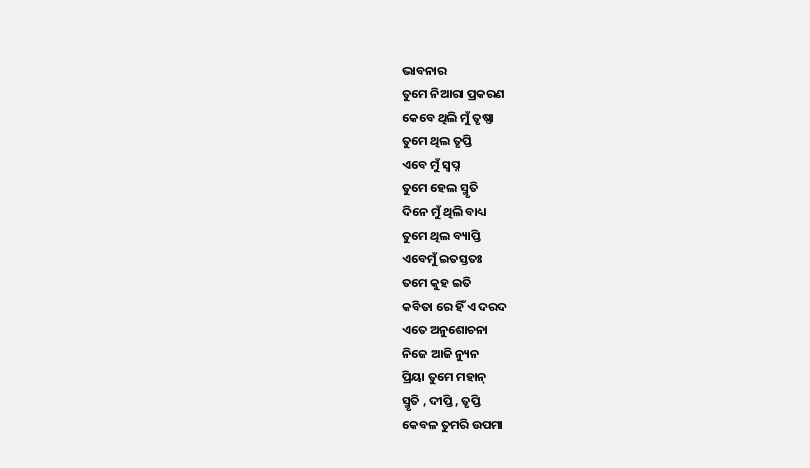ଭାବନାର
ତୁମେ ନିଆରା ପ୍ରକରଣ
କେବେ ଥିଲି ମୁଁ ତୃଷ୍ଣା
ତୁମେ ଥିଲ ତୃପ୍ତି
ଏବେ ମୁଁ ସ୍ୱପ୍ନ
ତୁମେ ହେଲ ସ୍ମୃତି
ଦିନେ ମୁଁ ଥିଲି ବାଧ୍ୟ
ତୁମେ ଥିଲ ବ୍ୟାପ୍ତି
ଏବେମୁଁ ଇତସ୍ତତଃ
ତମେ କୁହ ଇତି
କବିତା ରେ ହିଁ ଏ ଦରଦ
ଏତେ ଅନୁଶୋଚନା
ନିଜେ ଆଜି ନ୍ୟୁନ
ପ୍ରିୟା ତୁମେ ମହାନ୍
ସ୍ମୃତି , ଦୀପ୍ତି , ତୃପ୍ତି
କେବଳ ତୁମରି ଉପମା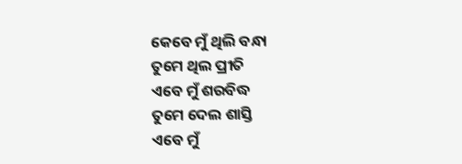କେବେ ମୁଁ ଥିଲି ବନ୍ଧା
ତୁମେ ଥିଲ ପ୍ରୀତି
ଏବେ ମୁଁ ଶରବିଦ୍ଧ
ତୁମେ ଦେଲ ଶାସ୍ତି
ଏବେ ମୁଁ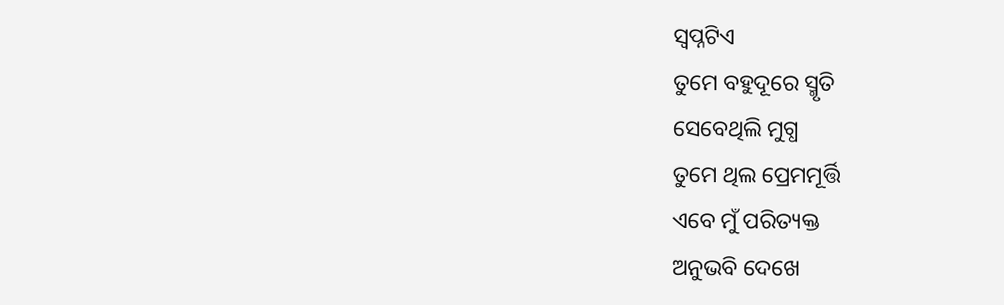ସ୍ୱପ୍ନଟିଏ
ତୁମେ ବହୁଦୂରେ ସ୍ମୃତି
ସେବେଥିଲି ମୁଗ୍ଧ
ତୁମେ ଥିଲ ପ୍ରେମମୂର୍ତ୍ତି
ଏବେ ମୁଁ ପରିତ୍ୟକ୍ତ
ଅନୁଭବି ଦେଖେ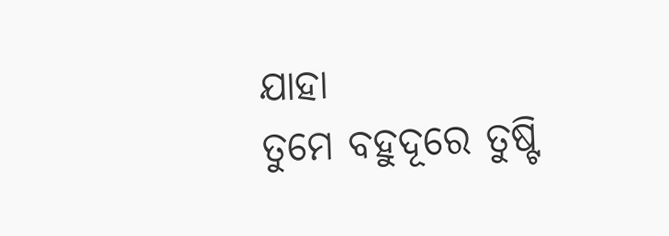ଯାହା
ତୁମେ ବହୁଦୂରେ ତୁଷ୍ଟି